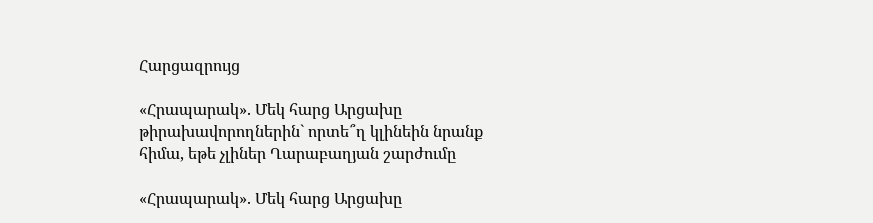Հարցազրույց

«Հրապարակ». Մեկ հարց Արցախը թիրախավորողներին` որտե՞ղ կլինեին նրանք հիմա, եթե չլիներ Ղարաբաղյան շարժումը

«Հրապարակ». Մեկ հարց Արցախը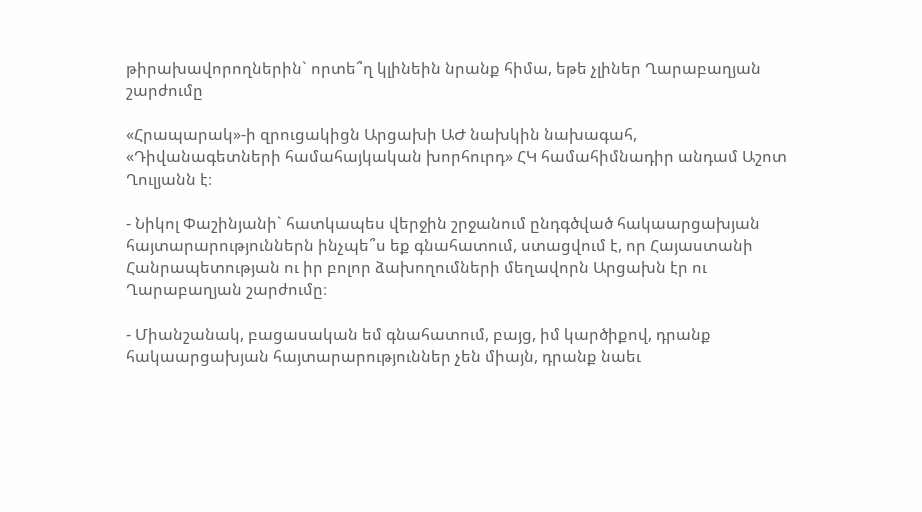թիրախավորողներին` որտե՞ղ կլինեին նրանք հիմա, եթե չլիներ Ղարաբաղյան շարժումը

«Հրապարակ»-ի զրուցակիցն Արցախի ԱԺ նախկին նախագահ, «Դիվանագետների համահայկական խորհուրդ» ՀԿ համահիմնադիր անդամ Աշոտ Ղուլյանն է։

- Նիկոլ Փաշինյանի` հատկապես վերջին շրջանում ընդգծված հակաարցախյան հայտարարություններն ինչպե՞ս եք գնահատում, ստացվում է, որ Հայաստանի Հանրապետության ու իր բոլոր ձախողումների մեղավորն Արցախն էր ու Ղարաբաղյան շարժումը։

- Միանշանակ, բացասական եմ գնահատում, բայց, իմ կարծիքով, դրանք հակաարցախյան հայտարարություններ չեն միայն, դրանք նաեւ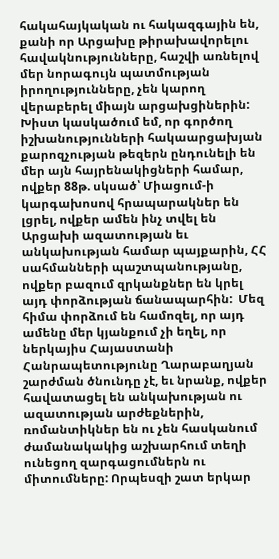հակահայկական ու հակազգային են, քանի որ Արցախը թիրախավորելու հավակնությունները, հաշվի առնելով մեր նորագույն պատմության իրողությունները, չեն կարող վերաբերել միայն արցախցիներին: Խիստ կասկածում եմ, որ գործող իշխանությունների հակաարցախյան քարոզչության թեզերն ընդունելի են մեր այն հայրենակիցների համար, ովքեր 88թ. սկսած՝ Միացում-ի կարգախոսով հրապարակներ են լցրել, ովքեր ամեն ինչ տվել են Արցախի ազատության եւ անկախության համար պայքարին, ՀՀ սահմանների պաշտպանությանը, ովքեր բազում զրկանքներ են կրել այդ փորձության ճանապարհին:  Մեզ հիմա փորձում են համոզել, որ այդ ամենը մեր կյանքում չի եղել, որ ներկայիս Հայաստանի Հանրապետությունը Ղարաբաղյան շարժման ծնունդը չէ, եւ նրանք, ովքեր հավատացել են անկախության ու ազատության արժեքներին, ռոմանտիկներ են ու չեն հասկանում ժամանակակից աշխարհում տեղի ունեցող զարգացումներն ու միտումները: Որպեսզի շատ երկար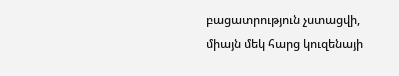բացատրություն չստացվի, միայն մեկ հարց կուզենայի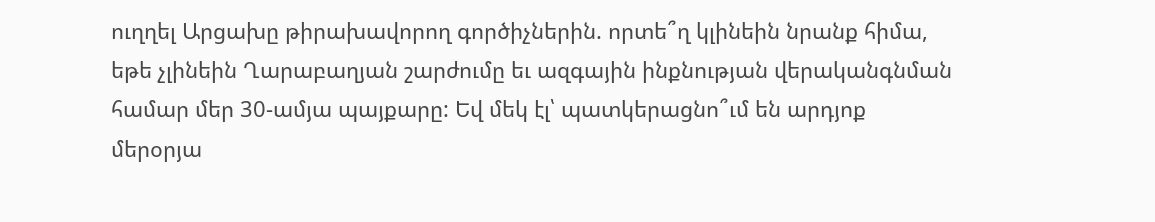ուղղել Արցախը թիրախավորող գործիչներին. որտե՞ղ կլինեին նրանք հիմա, եթե չլինեին Ղարաբաղյան շարժումը եւ ազգային ինքնության վերականգնման համար մեր 30-ամյա պայքարը: Եվ մեկ էլ՝ պատկերացնո՞ւմ են արդյոք մերօրյա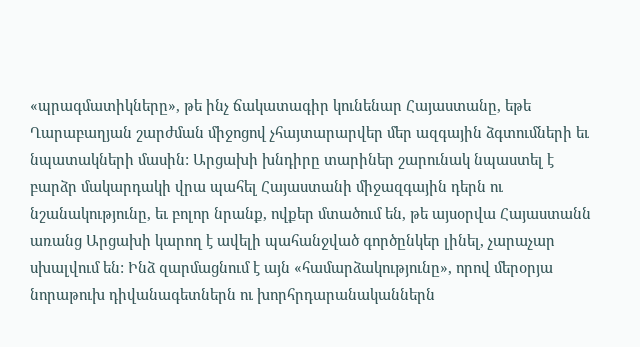«պրագմատիկները», թե ինչ ճակատագիր կունենար Հայաստանը, եթե Ղարաբաղյան շարժման միջոցով չհայտարարվեր մեր ազգային ձգտումների եւ նպատակների մասին: Արցախի խնդիրը տարիներ շարունակ նպաստել է բարձր մակարդակի վրա պահել Հայաստանի միջազգային դերն ու նշանակությունը, եւ բոլոր նրանք, ովքեր մտածում են, թե այսօրվա Հայաստանն առանց Արցախի կարող է ավելի պահանջված գործընկեր լինել, չարաչար սխալվում են: Ինձ զարմացնում է այն «համարձակությունը», որով մերօրյա նորաթուխ դիվանագետներն ու խորհրդարանականներն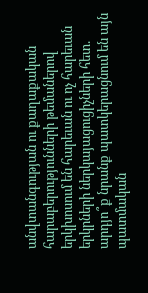անվտանգության ու քաղաքական հարաբերությունների թեմաներով երկխոսում են հարեւան ու ոչ հարեւան երկրների ներկայացուցիչների հետ. արդյո՞ք նրանք պատկերացնում են այն պատմական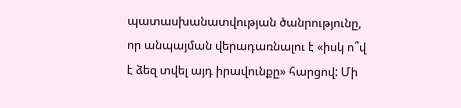պատասխանատվության ծանրությունը, որ անպայման վերադառնալու է «իսկ ո՞վ է ձեզ տվել այդ իրավունքը» հարցով: Մի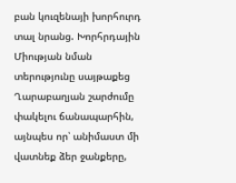բան կուզենայի խորհուրդ տալ նրանց. Խորհրդային Միության նման տերությունը սայթաքեց Ղարաբաղյան շարժումը փակելու ճանապարհին, այնպես որ՝ անիմաստ մի վատնեք ձեր ջանքերը,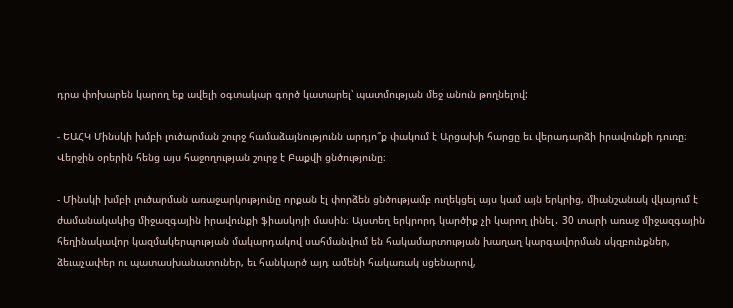դրա փոխարեն կարող եք ավելի օգտակար գործ կատարել՝ պատմության մեջ անուն թողնելով:

- ԵԱՀԿ Մինսկի խմբի լուծարման շուրջ համաձայնությունն արդյո՞ք փակում է Արցախի հարցը եւ վերադարձի իրավունքի դուռը։ Վերջին օրերին հենց այս հաջողության շուրջ է Բաքվի ցնծությունը։

- Մինսկի խմբի լուծարման առաջարկությունը որքան էլ փորձեն ցնծությամբ ուղեկցել այս կամ այն երկրից, միանշանակ վկայում է ժամանակակից միջազգային իրավունքի ֆիասկոյի մասին։ Այստեղ երկրորդ կարծիք չի կարող լինել․ 30 տարի առաջ միջազգային հեղինակավոր կազմակերպության մակարդակով սահմանվում են հակամարտության խաղաղ կարգավորման սկզբունքներ, ձեւաչափեր ու պատասխանատուներ, եւ հանկարծ այդ ամենի հակառակ սցենարով,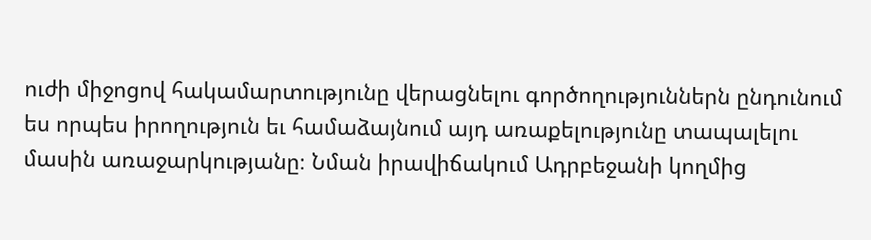ուժի միջոցով հակամարտությունը վերացնելու գործողություններն ընդունում ես որպես իրողություն եւ համաձայնում այդ առաքելությունը տապալելու մասին առաջարկությանը։ Նման իրավիճակում Ադրբեջանի կողմից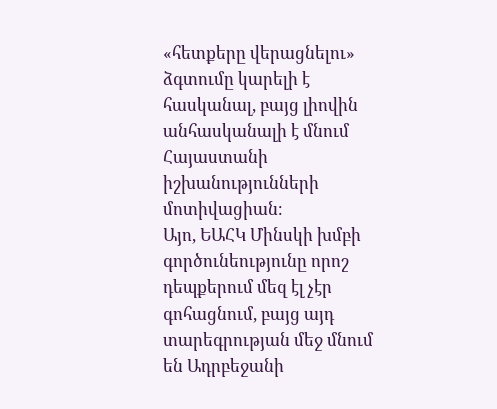«հետքերը վերացնելու» ձգտումը կարելի է հասկանալ, բայց լիովին անհասկանալի է մնում Հայաստանի իշխանությունների մոտիվացիան։
Այո, ԵԱՀԿ Մինսկի խմբի գործունեությունը որոշ դեպքերում մեզ էլ չէր գոհացնում, բայց այդ տարեգրության մեջ մնում են Ադրբեջանի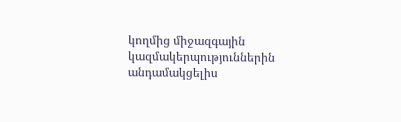կողմից միջազգային կազմակերպություններին անդամակցելիս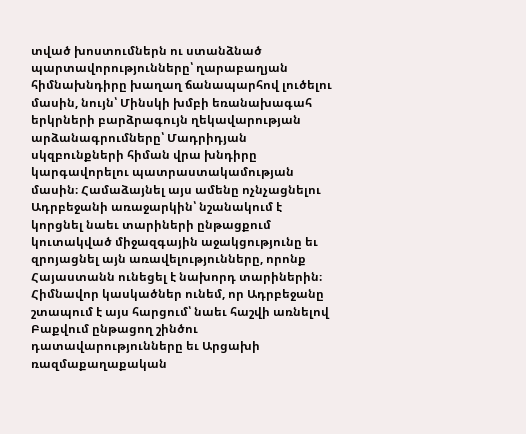տված խոստումներն ու ստանձնած պարտավորությունները՝ ղարաբաղյան հիմնախնդիրը խաղաղ ճանապարհով լուծելու մասին, նույն՝ Մինսկի խմբի եռանախագահ երկրների բարձրագույն ղեկավարության արձանագրումները՝ Մադրիդյան սկզբունքների հիման վրա խնդիրը կարգավորելու պատրաստակամության մասին։ Համաձայնել այս ամենը ոչնչացնելու Ադրբեջանի առաջարկին՝ նշանակում է կորցնել նաեւ տարիների ընթացքում կուտակված միջազգային աջակցությունը եւ զրոյացնել այն առավելությունները, որոնք Հայաստանն ունեցել է նախորդ տարիներին։ Հիմնավոր կասկածներ ունեմ, որ Ադրբեջանը շտապում է այս հարցում՝ նաեւ հաշվի առնելով Բաքվում ընթացող շինծու դատավարությունները եւ Արցախի ռազմաքաղաքական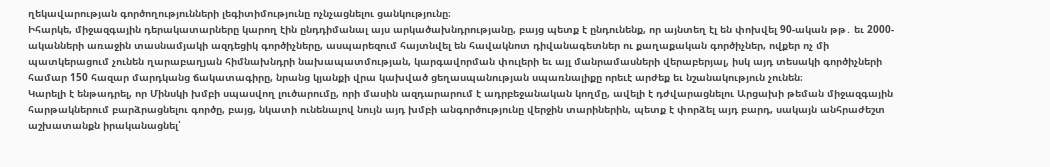ղեկավարության գործողությունների լեգիտիմությունը ոչնչացնելու ցանկությունը։
Իհարկե, միջազգային դերակատարները կարող էին ընդդիմանալ այս արկածախնդրությանը, բայց պետք է ընդունենք, որ այնտեղ էլ են փոխվել 90-ական թթ․ եւ 2000-ականների առաջին տասնամյակի ազդեցիկ գործիչները, ասպարեզում հայտնվել են հավակնոտ դիվանագետներ ու քաղաքական գործիչներ, ովքեր ոչ մի պատկերացում չունեն ղարաբաղյան հիմնախնդրի նախապատմության, կարգավորման փուլերի եւ այլ մանրամասների վերաբերյալ, իսկ այդ տեսակի գործիչների համար 150 հազար մարդկանց ճակատագիրը, նրանց կյանքի վրա կախված ցեղասպանության սպառնալիքը որեւէ արժեք եւ նշանակություն չունեն։
Կարելի է ենթադրել, որ Մինսկի խմբի սպասվող լուծարումը, որի մասին ազդարարում է ադրբեջանական կողմը, ավելի է դժվարացնելու Արցախի թեման միջազգային հարթակներում բարձրացնելու գործը, բայց, նկատի ունենալով նույն այդ խմբի անգործությունը վերջին տարիներին, պետք է փորձել այդ բարդ, սակայն անհրաժեշտ աշխատանքն իրականացնել՝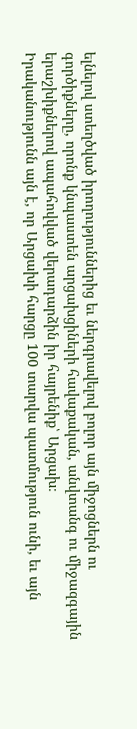ելնելով ստեղծված իրողություններից եւ ներգրավելով բոլոր այն միջոցներն ու գործիքները, որոնք կնպաստեն արցախցիների հավաքական, անվտանգ ու միջազգային երաշխիքներով ապահովված վերադարձին իր հայրենիք՝ Արցախ։
Իրականությունն այն է, որ Արցախի հարցը 100 տարվա պատմություն ունի, եւ այն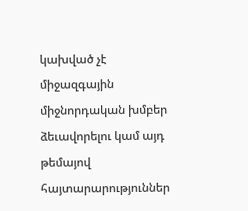կախված չէ միջազգային միջնորդական խմբեր ձեւավորելու կամ այդ թեմայով հայտարարություններ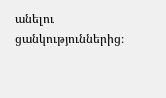անելու ցանկություններից։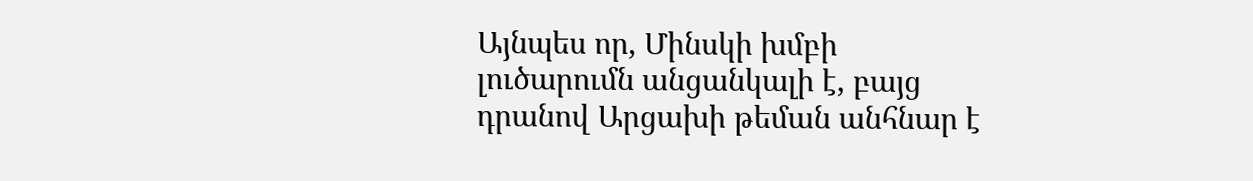Այնպես որ, Մինսկի խմբի լուծարումն անցանկալի է, բայց դրանով Արցախի թեման անհնար է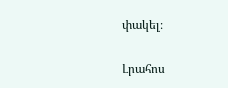փակել։

Լրահոս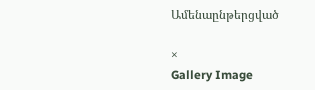Ամենաընթերցված

×
Gallery Image